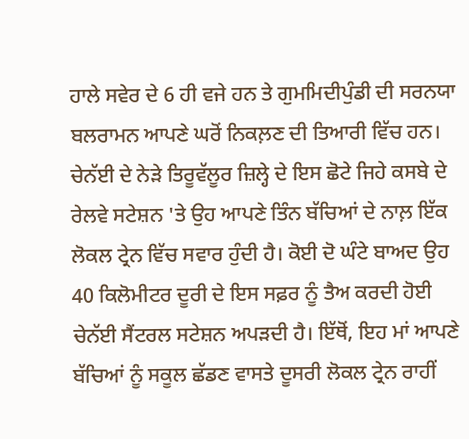ਹਾਲੇ ਸਵੇਰ ਦੇ 6 ਹੀ ਵਜੇ ਹਨ ਤੇ ਗੁਮਮਿਦੀਪੁੰਡੀ ਦੀ ਸਰਨਯਾ ਬਲਰਾਮਨ ਆਪਣੇ ਘਰੋਂ ਨਿਕਲ਼ਣ ਦੀ ਤਿਆਰੀ ਵਿੱਚ ਹਨ। ਚੇਨੱਈ ਦੇ ਨੇੜੇ ਤਿਰੂਵੱਲੂਰ ਜ਼ਿਲ੍ਹੇ ਦੇ ਇਸ ਛੋਟੇ ਜਿਹੇ ਕਸਬੇ ਦੇ ਰੇਲਵੇ ਸਟੇਸ਼ਨ 'ਤੇ ਉਹ ਆਪਣੇ ਤਿੰਨ ਬੱਚਿਆਂ ਦੇ ਨਾਲ਼ ਇੱਕ ਲੋਕਲ ਟ੍ਰੇਨ ਵਿੱਚ ਸਵਾਰ ਹੁੰਦੀ ਹੈ। ਕੋਈ ਦੋ ਘੰਟੇ ਬਾਅਦ ਉਹ 40 ਕਿਲੋਮੀਟਰ ਦੂਰੀ ਦੇ ਇਸ ਸਫ਼ਰ ਨੂੰ ਤੈਅ ਕਰਦੀ ਹੋਈ ਚੇਨੱਈ ਸੈਂਟਰਲ ਸਟੇਸ਼ਨ ਅਪੜਦੀ ਹੈ। ਇੱਥੋਂ, ਇਹ ਮਾਂ ਆਪਣੇ ਬੱਚਿਆਂ ਨੂੰ ਸਕੂਲ ਛੱਡਣ ਵਾਸਤੇ ਦੂਸਰੀ ਲੋਕਲ ਟ੍ਰੇਨ ਰਾਹੀਂ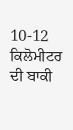10-12 ਕਿਲੋਮੀਟਰ ਦੀ ਬਾਕੀ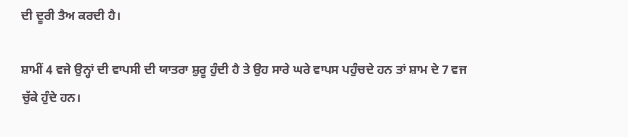ਦੀ ਦੂਰੀ ਤੈਅ ਕਰਦੀ ਹੈ।

ਸ਼ਾਮੀਂ 4 ਵਜੇ ਉਨ੍ਹਾਂ ਦੀ ਵਾਪਸੀ ਦੀ ਯਾਤਰਾ ਸ਼ੁਰੂ ਹੁੰਦੀ ਹੈ ਤੇ ਉਹ ਸਾਰੇ ਘਰੇ ਵਾਪਸ ਪਹੁੰਚਦੇ ਹਨ ਤਾਂ ਸ਼ਾਮ ਦੇ 7 ਵਜ ਚੁੱਕੇ ਹੁੰਦੇ ਹਨ।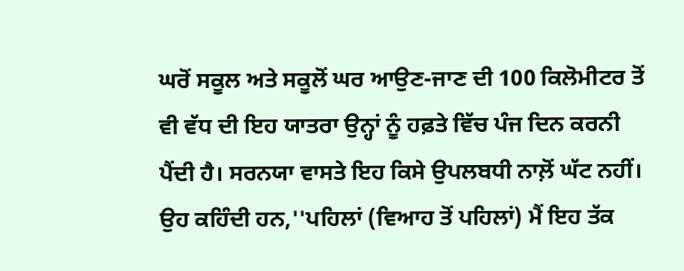ਘਰੋਂ ਸਕੂਲ ਅਤੇ ਸਕੂਲੋਂ ਘਰ ਆਉਣ-ਜਾਣ ਦੀ 100 ਕਿਲੋਮੀਟਰ ਤੋਂ ਵੀ ਵੱਧ ਦੀ ਇਹ ਯਾਤਰਾ ਉਨ੍ਹਾਂ ਨੂੰ ਹਫ਼ਤੇ ਵਿੱਚ ਪੰਜ ਦਿਨ ਕਰਨੀ ਪੈਂਦੀ ਹੈ। ਸਰਨਯਾ ਵਾਸਤੇ ਇਹ ਕਿਸੇ ਉਪਲਬਧੀ ਨਾਲ਼ੋਂ ਘੱਟ ਨਹੀਂ। ਉਹ ਕਹਿੰਦੀ ਹਨ,''ਪਹਿਲਾਂ (ਵਿਆਹ ਤੋਂ ਪਹਿਲਾਂ) ਮੈਂ ਇਹ ਤੱਕ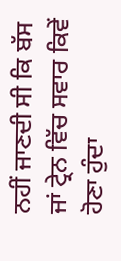ਨਹੀਂ ਜਾਣਦੀ ਸੀ ਕਿ ਬੱਸ ਜਾਂ ਟ੍ਰੇਨ ਵਿੱਚ ਸਵਾਰ ਕਿਵੇਂ ਹੋਣਾ ਹੁੰਦਾ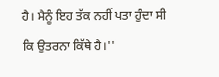ਹੈ। ਮੈਨੂੰ ਇਹ ਤੱਕ ਨਹੀਂ ਪਤਾ ਹੁੰਦਾ ਸੀ ਕਿ ਉਤਰਨਾ ਕਿੱਥੇ ਹੈ।''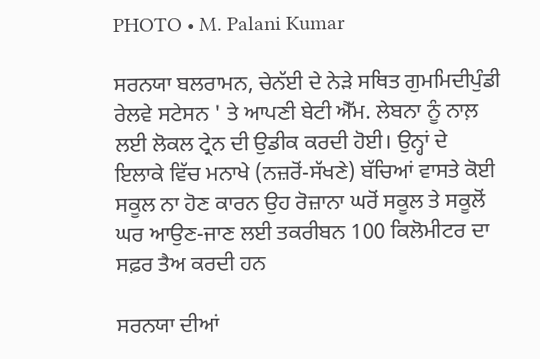PHOTO • M. Palani Kumar

ਸਰਨਯਾ ਬਲਰਾਮਨ, ਚੇਨੱਈ ਦੇ ਨੇੜੇ ਸਥਿਤ ਗੁਮਮਿਦੀਪੁੰਡੀ ਰੇਲਵੇ ਸਟੇਸਨ ' ਤੇ ਆਪਣੀ ਬੇਟੀ ਐੱਮ. ਲੇਬਨਾ ਨੂੰ ਨਾਲ਼ ਲਈ ਲੋਕਲ ਟ੍ਰੇਨ ਦੀ ਉਡੀਕ ਕਰਦੀ ਹੋਈ। ਉਨ੍ਹਾਂ ਦੇ ਇਲਾਕੇ ਵਿੱਚ ਮਨਾਖੇ (ਨਜ਼ਰੋਂ-ਸੱਖਣੇ) ਬੱਚਿਆਂ ਵਾਸਤੇ ਕੋਈ ਸਕੂਲ ਨਾ ਹੋਣ ਕਾਰਨ ਉਹ ਰੋਜ਼ਾਨਾ ਘਰੋਂ ਸਕੂਲ ਤੇ ਸਕੂਲੋਂ ਘਰ ਆਉਣ-ਜਾਣ ਲਈ ਤਕਰੀਬਨ 100 ਕਿਲੋਮੀਟਰ ਦਾ ਸਫ਼ਰ ਤੈਅ ਕਰਦੀ ਹਨ

ਸਰਨਯਾ ਦੀਆਂ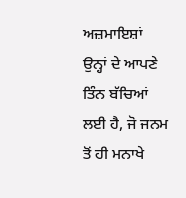ਅਜ਼ਮਾਇਸ਼ਾਂ ਉਨ੍ਹਾਂ ਦੇ ਆਪਣੇ ਤਿੰਨ ਬੱਚਿਆਂ ਲਈ ਹੈ, ਜੋ ਜਨਮ ਤੋਂ ਹੀ ਮਨਾਖੇ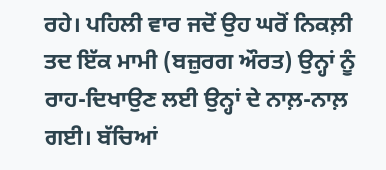ਰਹੇ। ਪਹਿਲੀ ਵਾਰ ਜਦੋਂ ਉਹ ਘਰੋਂ ਨਿਕਲ਼ੀ ਤਦ ਇੱਕ ਮਾਮੀ (ਬਜ਼ੁਰਗ ਔਰਤ) ਉਨ੍ਹਾਂ ਨੂੰ ਰਾਹ-ਦਿਖਾਉਣ ਲਈ ਉਨ੍ਹਾਂ ਦੇ ਨਾਲ਼-ਨਾਲ਼ ਗਈ। ਬੱਚਿਆਂ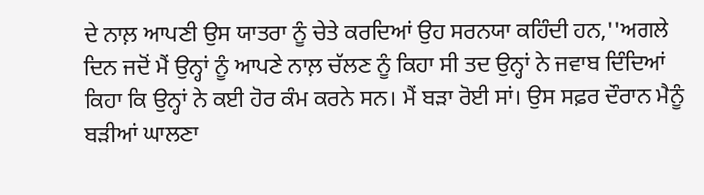ਦੇ ਨਾਲ਼ ਆਪਣੀ ਉਸ ਯਾਤਰਾ ਨੂੰ ਚੇਤੇ ਕਰਦਿਆਂ ਉਹ ਸਰਨਯਾ ਕਹਿੰਦੀ ਹਨ,''ਅਗਲੇ ਦਿਨ ਜਦੋਂ ਮੈਂ ਉਨ੍ਹਾਂ ਨੂੰ ਆਪਣੇ ਨਾਲ਼ ਚੱਲਣ ਨੂੰ ਕਿਹਾ ਸੀ ਤਦ ਉਨ੍ਹਾਂ ਨੇ ਜਵਾਬ ਦਿੰਦਿਆਂ ਕਿਹਾ ਕਿ ਉਨ੍ਹਾਂ ਨੇ ਕਈ ਹੋਰ ਕੰਮ ਕਰਨੇ ਸਨ। ਮੈਂ ਬੜਾ ਰੋਈ ਸਾਂ। ਉਸ ਸਫ਼ਰ ਦੌਰਾਨ ਮੈਨੂੰ ਬੜੀਆਂ ਘਾਲਣਾ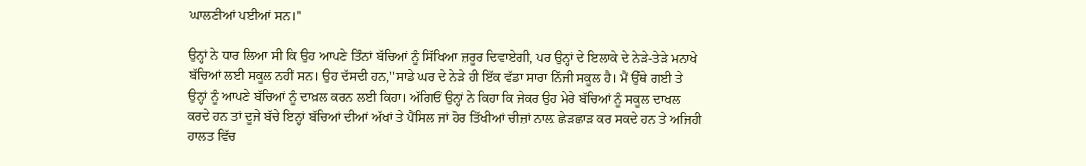ਘਾਲਣੀਆਂ ਪਈਆਂ ਸਨ।''

ਉਨ੍ਹਾਂ ਨੇ ਧਾਰ ਲਿਆ ਸੀ ਕਿ ਉਹ ਆਪਣੇ ਤਿੰਨਾਂ ਬੱਚਿਆਂ ਨੂੰ ਸਿੱਖਿਆ ਜ਼ਰੂਰ ਦਿਵਾਏਗੀ, ਪਰ ਉਨ੍ਹਾਂ ਦੇ ਇਲਾਕੇ ਦੇ ਨੇੜੇ-ਤੇੜੇ ਮਨਾਖੇ ਬੱਚਿਆਂ ਲਈ ਸਕੂਲ ਨਹੀਂ ਸਨ। ਉਹ ਦੱਸਦੀ ਹਨ,''ਸਾਡੇ ਘਰ ਦੇ ਨੇੜੇ ਹੀ ਇੱਕ ਵੱਡਾ ਸਾਰਾ ਨਿੱਜੀ ਸਕੂਲ ਹੈ। ਮੈਂ ਉੱਥੇ ਗਈ ਤੇ ਉਨ੍ਹਾਂ ਨੂੰ ਆਪਣੇ ਬੱਚਿਆਂ ਨੂੰ ਦਾਖ਼ਲ ਕਰਨ ਲਈ ਕਿਹਾ। ਅੱਗਿਓਂ ਉਨ੍ਹਾਂ ਨੇ ਕਿਹਾ ਕਿ ਜੇਕਰ ਉਹ ਮੇਰੇ ਬੱਚਿਆਂ ਨੂੰ ਸਕੂਲ ਦਾਖਲ ਕਰਦੇ ਹਨ ਤਾਂ ਦੂਜੇ ਬੱਚੇ ਇਨ੍ਹਾਂ ਬੱਚਿਆਂ ਦੀਆਂ ਅੱਖਾਂ ਤੇ ਪੈਂਸਿਲ ਜਾਂ ਹੋਰ ਤਿੱਖੀਆਂ ਚੀਜ਼ਾਂ ਨਾਲ਼ ਛੇੜਛਾੜ ਕਰ ਸਕਦੇ ਹਨ ਤੇ ਅਜਿਹੀ ਹਾਲਤ ਵਿੱਚ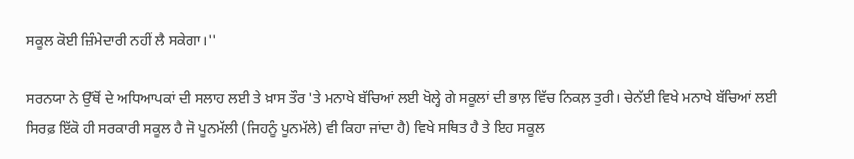ਸਕੂਲ ਕੋਈ ਜ਼ਿੰਮੇਦਾਰੀ ਨਹੀਂ ਲੈ ਸਕੇਗਾ।''

ਸਰਨਯਾ ਨੇ ਉੱਥੋਂ ਦੇ ਅਧਿਆਪਕਾਂ ਦੀ ਸਲਾਹ ਲਈ ਤੇ ਖ਼ਾਸ ਤੌਰ 'ਤੇ ਮਨਾਖੇ ਬੱਚਿਆਂ ਲਈ ਖੋਲ੍ਹੇ ਗੇ ਸਕੂਲਾਂ ਦੀ ਭਾਲ਼ ਵਿੱਚ ਨਿਕਲ਼ ਤੁਰੀ। ਚੇਨੱਈ ਵਿਖੇ ਮਨਾਖੇ ਬੱਚਿਆਂ ਲਈ ਸਿਰਫ਼ ਇੱਕੋ ਹੀ ਸਰਕਾਰੀ ਸਕੂਲ ਹੈ ਜੋ ਪੂਨਮੱਲੀ (ਜਿਹਨੂੰ ਪੂਨਮੱਲੇ) ਵੀ ਕਿਹਾ ਜਾਂਦਾ ਹੈ) ਵਿਖੇ ਸਥਿਤ ਹੈ ਤੇ ਇਹ ਸਕੂਲ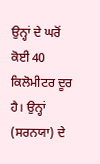ਉਨ੍ਹਾਂ ਦੇ ਘਰੋਂ ਕੋਈ 40 ਕਿਲੋਮੀਟਰ ਦੂਰ ਹੈ। ਉਨ੍ਹਾਂ (ਸਰਨਯਾ) ਦੇ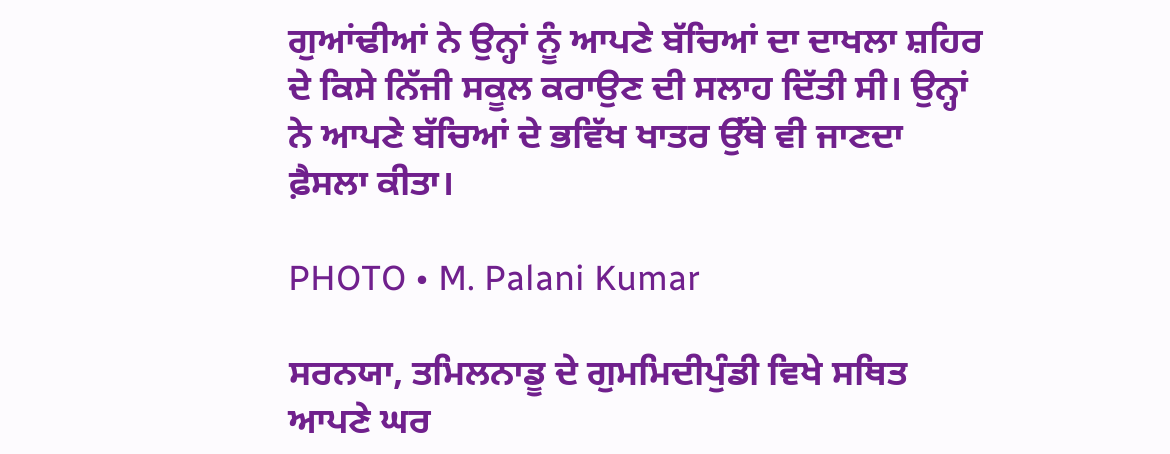ਗੁਆਂਢੀਆਂ ਨੇ ਉਨ੍ਹਾਂ ਨੂੰ ਆਪਣੇ ਬੱਚਿਆਂ ਦਾ ਦਾਖਲਾ ਸ਼ਹਿਰ ਦੇ ਕਿਸੇ ਨਿੱਜੀ ਸਕੂਲ ਕਰਾਉਣ ਦੀ ਸਲਾਹ ਦਿੱਤੀ ਸੀ। ਉਨ੍ਹਾਂ ਨੇ ਆਪਣੇ ਬੱਚਿਆਂ ਦੇ ਭਵਿੱਖ ਖਾਤਰ ਉੱਥੇ ਵੀ ਜਾਣਦਾ ਫ਼ੈਸਲਾ ਕੀਤਾ।

PHOTO • M. Palani Kumar

ਸਰਨਯਾ, ਤਮਿਲਨਾਡੂ ਦੇ ਗੁਮਮਿਦੀਪੁੰਡੀ ਵਿਖੇ ਸਥਿਤ ਆਪਣੇ ਘਰ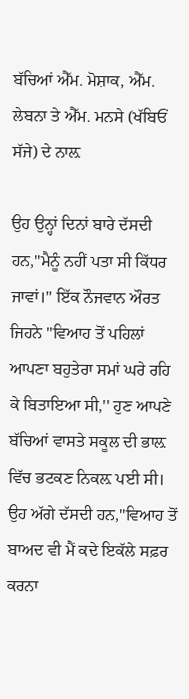ਬੱਚਿਆਂ ਐੱਮ. ਮੋਸ਼ਾਕ, ਐੱਮ. ਲੇਬਨਾ ਤੇ ਐੱਮ. ਮਨਸੇ (ਖੱਬਿਓਂ ਸੱਜੇ) ਦੇ ਨਾਲ਼

ਉਹ ਉਨ੍ਹਾਂ ਦਿਨਾਂ ਬਾਰੇ ਦੱਸਦੀ ਹਨ,''ਮੈਨੂੰ ਨਹੀਂ ਪਤਾ ਸੀ ਕਿੱਧਰ ਜਾਵਾਂ।'' ਇੱਕ ਨੌਜਵਾਨ ਔਰਤ ਜਿਹਨੇ ''ਵਿਆਹ ਤੋਂ ਪਹਿਲਾਂ ਆਪਣਾ ਬਹੁਤੇਰਾ ਸਮਾਂ ਘਰੇ ਰਹਿ ਕੇ ਬਿਤਾਇਆ ਸੀ,'' ਹੁਣ ਆਪਣੇ ਬੱਚਿਆਂ ਵਾਸਤੇ ਸਕੂਲ ਦੀ ਭਾਲ਼ ਵਿੱਚ ਭਟਕਣ ਨਿਕਲ਼ ਪਈ ਸੀ। ਉਹ ਅੱਗੇ ਦੱਸਦੀ ਹਨ,''ਵਿਆਹ ਤੋਂ ਬਾਅਦ ਵੀ ਮੈਂ ਕਦੇ ਇਕੱਲੇ ਸਫ਼ਰ ਕਰਨਾ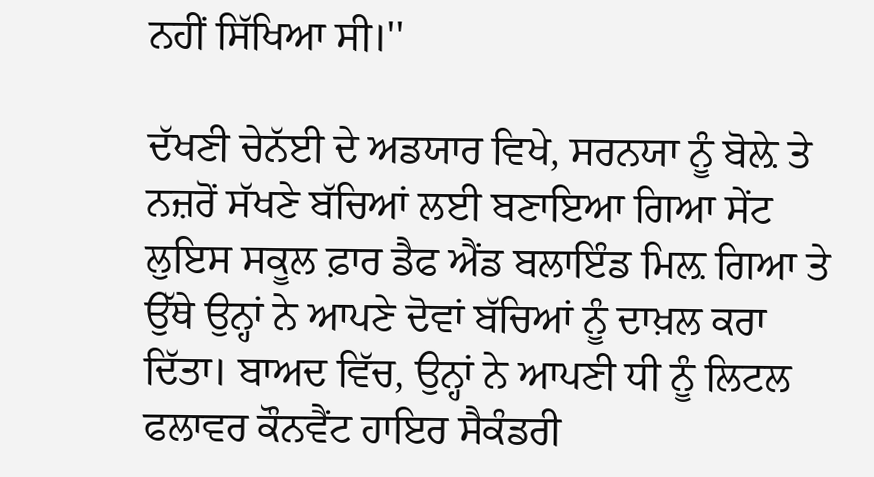ਨਹੀਂ ਸਿੱਖਿਆ ਸੀ।''

ਦੱਖਣੀ ਚੇਨੱਈ ਦੇ ਅਡਯਾਰ ਵਿਖੇ, ਸਰਨਯਾ ਨੂੰ ਬੋਲ਼ੇ ਤੇ ਨਜ਼ਰੋਂ ਸੱਖਣੇ ਬੱਚਿਆਂ ਲਈ ਬਣਾਇਆ ਗਿਆ ਸੇਂਟ ਲੁਇਸ ਸਕੂਲ ਫ਼ਾਰ ਡੈਫ ਐਂਡ ਬਲਾਇੰਡ ਮਿਲ਼ ਗਿਆ ਤੇ ਉੱਥੇ ਉਨ੍ਹਾਂ ਨੇ ਆਪਣੇ ਦੋਵਾਂ ਬੱਚਿਆਂ ਨੂੰ ਦਾਖ਼ਲ ਕਰਾ ਦਿੱਤਾ। ਬਾਅਦ ਵਿੱਚ, ਉਨ੍ਹਾਂ ਨੇ ਆਪਣੀ ਧੀ ਨੂੰ ਲਿਟਲ ਫਲਾਵਰ ਕੌਨਵੈਂਟ ਹਾਇਰ ਸੈਕੰਡਰੀ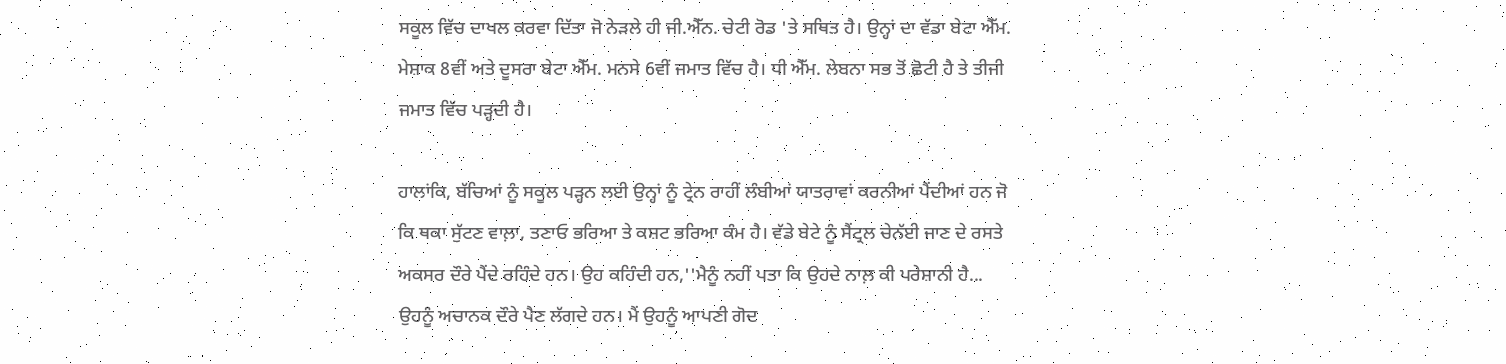ਸਕੂਲ ਵਿੱਚ ਦਾਖਲ ਕਰਵਾ ਦਿੱਤਾ ਜੋ ਨੇੜਲੇ ਹੀ ਜੀ.ਐੱਨ. ਚੇਟੀ ਰੋਡ 'ਤੇ ਸਥਿਤ ਹੈ। ਉਨ੍ਹਾਂ ਦਾ ਵੱਡਾ ਬੇਟਾ ਐੱਮ. ਮੇਸ਼ਾਕ 8ਵੀਂ ਅਤੇ ਦੂਸਰਾ ਬੇਟਾ ਐੱਮ. ਮਨਸੇ 6ਵੀਂ ਜਮਾਤ ਵਿੱਚ ਹੈ। ਧੀ ਐੱਮ. ਲੇਬਨਾ ਸਭ ਤੋਂ ਛੋਟੀ ਹੈ ਤੇ ਤੀਜੀ ਜਮਾਤ ਵਿੱਚ ਪੜ੍ਹਦੀ ਹੈ।

ਹਾਲਾਂਕਿ, ਬੱਚਿਆਂ ਨੂੰ ਸਕੂਲ ਪੜ੍ਹਨ ਲਈ ਉਨ੍ਹਾਂ ਨੂੰ ਟ੍ਰੇਨ ਰਾਹੀਂ ਲੰਬੀਆਂ ਯਾਤਰਾਵਾਂ ਕਰਨੀਆਂ ਪੈਂਦੀਆਂ ਹਨ ਜੋ ਕਿ ਥਕਾ ਸੁੱਟਣ ਵਾਲ਼ਾ, ਤਣਾਓ ਭਰਿਆ ਤੇ ਕਸ਼ਟ ਭਰਿਆ ਕੰਮ ਹੈ। ਵੱਡੇ ਬੇਟੇ ਨੂੰ ਸੈਂਟ੍ਰਲ ਚੇਨੱਈ ਜਾਣ ਦੇ ਰਸਤੇ ਅਕਸਰ ਦੌਰੇ ਪੈਂਦੇ ਰਹਿੰਦੇ ਹਨ। ਉਹ ਕਹਿੰਦੀ ਹਨ,''ਮੈਨੂੰ ਨਹੀਂ ਪਤਾ ਕਿ ਉਹਦੇ ਨਾਲ਼ ਕੀ ਪਰੇਸ਼ਾਨੀ ਹੈ... ਉਹਨੂੰ ਅਚਾਨਕ ਦੌਰੇ ਪੈਣ ਲੱਗਦੇ ਹਨ। ਮੈਂ ਉਹਨੂੰ ਆਪਣੀ ਗੋਦ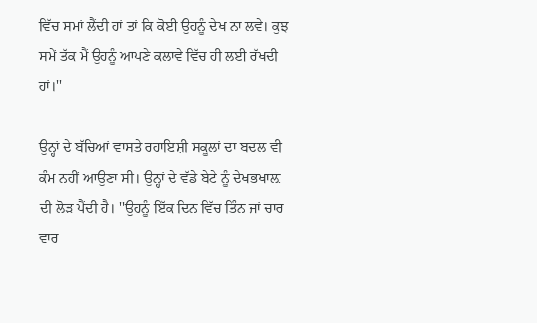ਵਿੱਚ ਸਮਾਂ ਲੈਂਦੀ ਹਾਂ ਤਾਂ ਕਿ ਕੋਈ ਉਹਨੂੰ ਦੇਖ ਨਾ ਲਵੇ। ਕੁਝ ਸਮੇਂ ਤੱਕ ਮੈਂ ਉਹਨੂੰ ਆਪਣੇ ਕਲਾਵੇ ਵਿੱਚ ਹੀ ਲਈ ਰੱਖਦੀ ਹਾਂ।''

ਉਨ੍ਹਾਂ ਦੇ ਬੱਚਿਆਂ ਵਾਸਤੇ ਰਹਾਇਸ਼ੀ ਸਕੂਲਾਂ ਦਾ ਬਦਲ ਵੀ ਕੰਮ ਨਹੀਂ ਆਉਣਾ ਸੀ। ਉਨ੍ਹਾਂ ਦੇ ਵੱਡੇ ਬੇਟੇ ਨੂੰ ਦੇਖਭਖਾਲ਼ ਦੀ ਲੋੜ ਪੈਂਦੀ ਹੈ। ''ਉਹਨੂੰ ਇੱਕ ਦਿਨ ਵਿੱਚ ਤਿੰਨ ਜਾਂ ਚਾਰ ਵਾਰ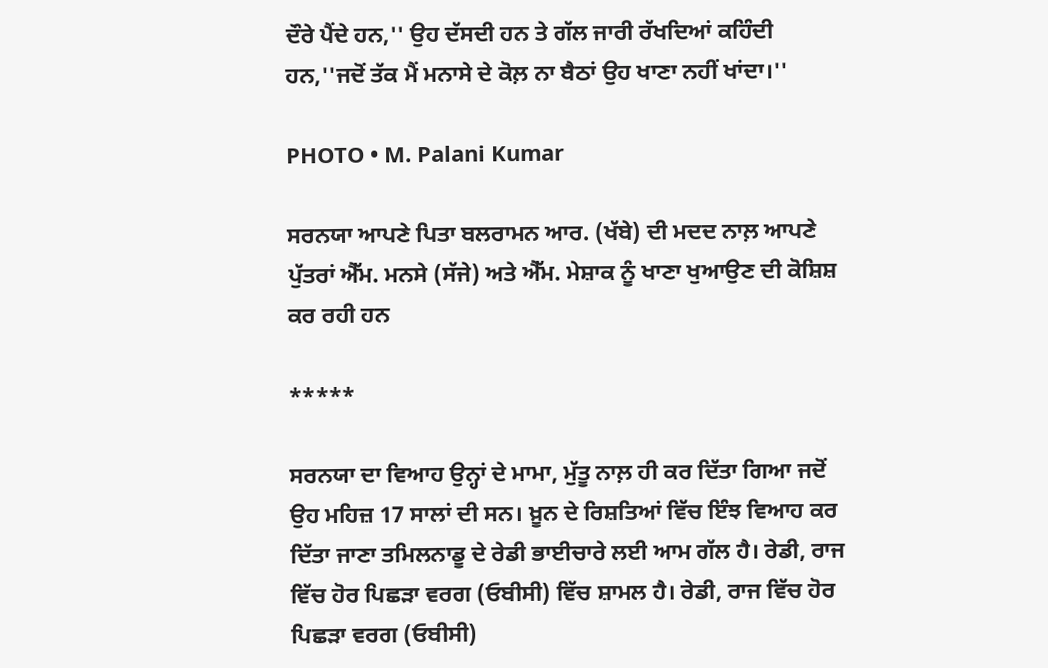ਦੌਰੇ ਪੈਂਦੇ ਹਨ,'' ਉਹ ਦੱਸਦੀ ਹਨ ਤੇ ਗੱਲ ਜਾਰੀ ਰੱਖਦਿਆਂ ਕਹਿੰਦੀ ਹਨ,''ਜਦੋਂ ਤੱਕ ਮੈਂ ਮਨਾਸੇ ਦੇ ਕੋਲ਼ ਨਾ ਬੈਠਾਂ ਉਹ ਖਾਣਾ ਨਹੀਂ ਖਾਂਦਾ।''

PHOTO • M. Palani Kumar

ਸਰਨਯਾ ਆਪਣੇ ਪਿਤਾ ਬਲਰਾਮਨ ਆਰ. (ਖੱਬੇ) ਦੀ ਮਦਦ ਨਾਲ਼ ਆਪਣੇ ਪੁੱਤਰਾਂ ਐੱਮ. ਮਨਸੇ (ਸੱਜੇ) ਅਤੇ ਐੱਮ. ਮੇਸ਼ਾਕ ਨੂੰ ਖਾਣਾ ਖੁਆਉਣ ਦੀ ਕੋਸ਼ਿਸ਼ ਕਰ ਰਹੀ ਹਨ

*****

ਸਰਨਯਾ ਦਾ ਵਿਆਹ ਉਨ੍ਹਾਂ ਦੇ ਮਾਮਾ, ਮੁੱਤੂ ਨਾਲ਼ ਹੀ ਕਰ ਦਿੱਤਾ ਗਿਆ ਜਦੋਂ ਉਹ ਮਹਿਜ਼ 17 ਸਾਲਾਂ ਦੀ ਸਨ। ਖ਼ੂਨ ਦੇ ਰਿਸ਼ਤਿਆਂ ਵਿੱਚ ਇੰਝ ਵਿਆਹ ਕਰ ਦਿੱਤਾ ਜਾਣਾ ਤਮਿਲਨਾਡੂ ਦੇ ਰੇਡੀ ਭਾਈਚਾਰੇ ਲਈ ਆਮ ਗੱਲ ਹੈ। ਰੇਡੀ, ਰਾਜ ਵਿੱਚ ਹੋਰ ਪਿਛੜਾ ਵਰਗ (ਓਬੀਸੀ) ਵਿੱਚ ਸ਼ਾਮਲ ਹੈ। ਰੇਡੀ, ਰਾਜ ਵਿੱਚ ਹੋਰ ਪਿਛੜਾ ਵਰਗ (ਓਬੀਸੀ)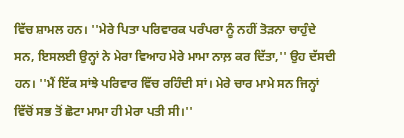ਵਿੱਚ ਸ਼ਾਮਲ ਹਨ। ''ਮੇਰੇ ਪਿਤਾ ਪਰਿਵਾਰਕ ਪਰੰਪਰਾ ਨੂੰ ਨਹੀਂ ਤੋੜਨਾ ਚਾਹੁੰਦੇ ਸਨ, ਇਸਲਈ ਉਨ੍ਹਾਂ ਨੇ ਮੇਰਾ ਵਿਆਹ ਮੇਰੇ ਮਾਮਾ ਨਾਲ਼ ਕਰ ਦਿੱਤਾ,'' ਉਹ ਦੱਸਦੀ ਹਨ। ''ਮੈਂ ਇੱਕ ਸਾਂਝੇ ਪਰਿਵਾਰ ਵਿੱਚ ਰਹਿੰਦੀ ਸਾਂ। ਮੇਰੇ ਚਾਰ ਮਾਮੇ ਸਨ ਜਿਨ੍ਹਾਂ ਵਿੱਚੋਂ ਸਭ ਤੋਂ ਛੋਟਾ ਮਾਮਾ ਹੀ ਮੇਰਾ ਪਤੀ ਸੀ।''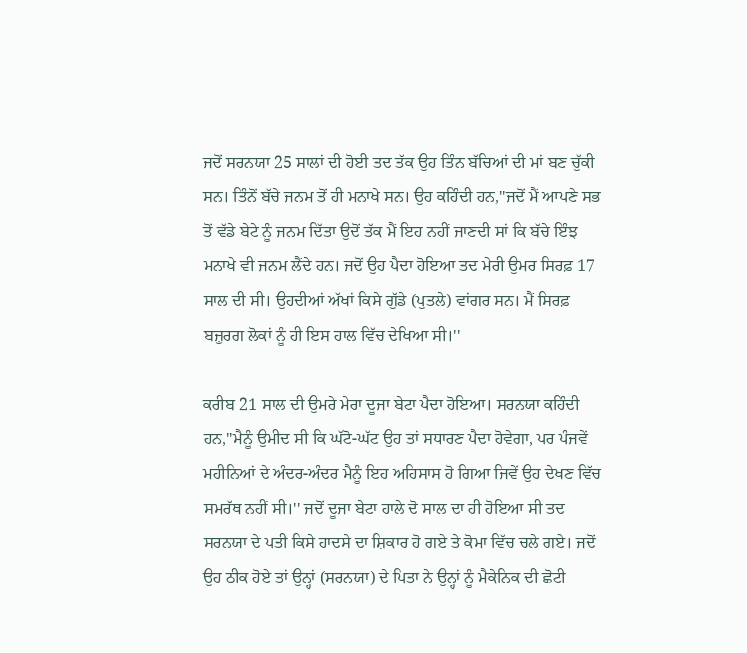ਜਦੋਂ ਸਰਨਯਾ 25 ਸਾਲਾਂ ਦੀ ਹੋਈ ਤਦ ਤੱਕ ਉਹ ਤਿੰਨ ਬੱਚਿਆਂ ਦੀ ਮਾਂ ਬਣ ਚੁੱਕੀ ਸਨ। ਤਿੰਨੋਂ ਬੱਚੇ ਜਨਮ ਤੋਂ ਹੀ ਮਨਾਖੇ ਸਨ। ਉਹ ਕਹਿੰਦੀ ਹਨ,''ਜਦੋਂ ਮੈਂ ਆਪਣੇ ਸਭ ਤੋਂ ਵੱਡੇ ਬੇਟੇ ਨੂੰ ਜਨਮ ਦਿੱਤਾ ਉਦੋਂ ਤੱਕ ਮੈਂ ਇਹ ਨਹੀਂ ਜਾਣਦੀ ਸਾਂ ਕਿ ਬੱਚੇ ਇੰਝ ਮਨਾਖੇ ਵੀ ਜਨਮ ਲੈਂਦੇ ਹਨ। ਜਦੋਂ ਉਹ ਪੈਦਾ ਹੋਇਆ ਤਦ ਮੇਰੀ ਉਮਰ ਸਿਰਫ਼ 17 ਸਾਲ ਦੀ ਸੀ। ਉਹਦੀਆਂ ਅੱਖਾਂ ਕਿਸੇ ਗੁੱਡੇ (ਪੁਤਲੇ) ਵਾਂਗਰ ਸਨ। ਮੈਂ ਸਿਰਫ਼ ਬਜ਼ੁਰਗ ਲੋਕਾਂ ਨੂੰ ਹੀ ਇਸ ਹਾਲ ਵਿੱਚ ਦੇਖਿਆ ਸੀ।''

ਕਰੀਬ 21 ਸਾਲ ਦੀ ਉਮਰੇ ਮੇਰਾ ਦੂਜਾ ਬੇਟਾ ਪੈਦਾ ਹੋਇਆ। ਸਰਨਯਾ ਕਹਿੰਦੀ ਹਨ,''ਮੈਨੂੰ ਉਮੀਦ ਸੀ ਕਿ ਘੱਟੋ-ਘੱਟ ਉਹ ਤਾਂ ਸਧਾਰਣ ਪੈਦਾ ਹੋਵੇਗਾ, ਪਰ ਪੰਜਵੇਂ ਮਹੀਨਿਆਂ ਦੇ ਅੰਦਰ-ਅੰਦਰ ਮੈਨੂੰ ਇਹ ਅਹਿਸਾਸ ਹੋ ਗਿਆ ਜਿਵੇਂ ਉਹ ਦੇਖਣ ਵਿੱਚ ਸਮਰੱਥ ਨਹੀਂ ਸੀ।'' ਜਦੋਂ ਦੂਜਾ ਬੇਟਾ ਹਾਲੇ ਦੋ ਸਾਲ ਦਾ ਹੀ ਹੋਇਆ ਸੀ ਤਦ ਸਰਨਯਾ ਦੇ ਪਤੀ ਕਿਸੇ ਹਾਦਸੇ ਦਾ ਸ਼ਿਕਾਰ ਹੋ ਗਏ ਤੇ ਕੋਮਾ ਵਿੱਚ ਚਲੇ ਗਏ। ਜਦੋਂ ਉਹ ਠੀਕ ਹੋਏ ਤਾਂ ਉਨ੍ਹਾਂ (ਸਰਨਯਾ) ਦੇ ਪਿਤਾ ਨੇ ਉਨ੍ਹਾਂ ਨੂੰ ਮੈਕੇਨਿਕ ਦੀ ਛੋਟੀ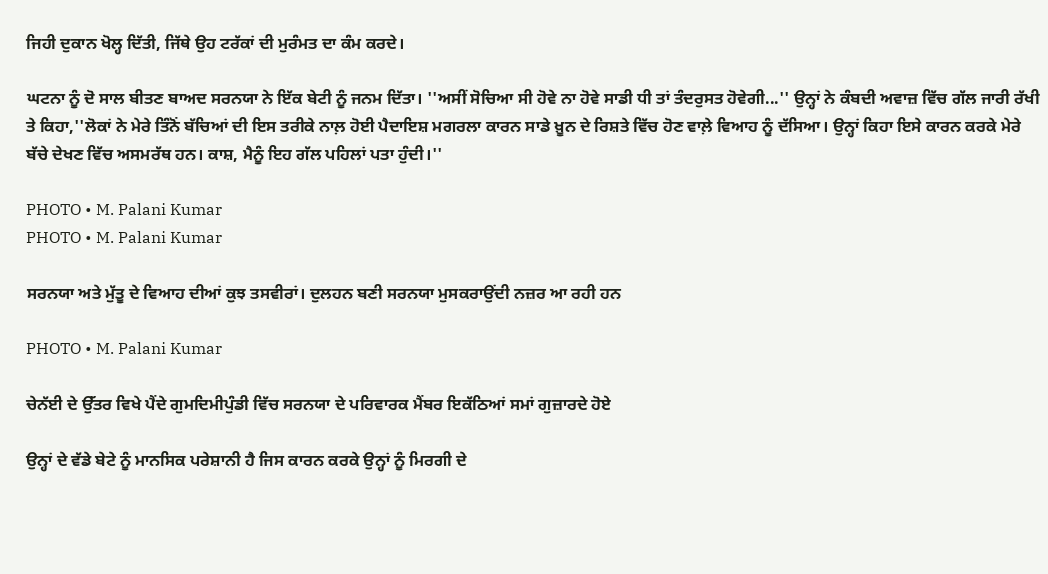ਜਿਹੀ ਦੁਕਾਨ ਖੋਲ੍ਹ ਦਿੱਤੀ, ਜਿੱਥੇ ਉਹ ਟਰੱਕਾਂ ਦੀ ਮੁਰੰਮਤ ਦਾ ਕੰਮ ਕਰਦੇ।

ਘਟਨਾ ਨੂੰ ਦੋ ਸਾਲ ਬੀਤਣ ਬਾਅਦ ਸਰਨਯਾ ਨੇ ਇੱਕ ਬੇਟੀ ਨੂੰ ਜਨਮ ਦਿੱਤਾ। ''ਅਸੀਂ ਸੋਚਿਆ ਸੀ ਹੋਵੇ ਨਾ ਹੋਵੇ ਸਾਡੀ ਧੀ ਤਾਂ ਤੰਦਰੁਸਤ ਹੋਵੇਗੀ...'' ਉਨ੍ਹਾਂ ਨੇ ਕੰਬਦੀ ਅਵਾਜ਼ ਵਿੱਚ ਗੱਲ ਜਾਰੀ ਰੱਖੀ ਤੇ ਕਿਹਾ,''ਲੋਕਾਂ ਨੇ ਮੇਰੇ ਤਿੰਨੋਂ ਬੱਚਿਆਂ ਦੀ ਇਸ ਤਰੀਕੇ ਨਾਲ਼ ਹੋਈ ਪੈਦਾਇਸ਼ ਮਗਰਲਾ ਕਾਰਨ ਸਾਡੇ ਖ਼ੂਨ ਦੇ ਰਿਸ਼ਤੇ ਵਿੱਚ ਹੋਣ ਵਾਲ਼ੇ ਵਿਆਹ ਨੂੰ ਦੱਸਿਆ। ਉਨ੍ਹਾਂ ਕਿਹਾ ਇਸੇ ਕਾਰਨ ਕਰਕੇ ਮੇਰੇ ਬੱਚੇ ਦੇਖਣ ਵਿੱਚ ਅਸਮਰੱਥ ਹਨ। ਕਾਸ਼, ਮੈਨੂੰ ਇਹ ਗੱਲ ਪਹਿਲਾਂ ਪਤਾ ਹੁੰਦੀ।''

PHOTO • M. Palani Kumar
PHOTO • M. Palani Kumar

ਸਰਨਯਾ ਅਤੇ ਮੁੱਤੂ ਦੇ ਵਿਆਹ ਦੀਆਂ ਕੁਝ ਤਸਵੀਰਾਂ। ਦੁਲਹਨ ਬਣੀ ਸਰਨਯਾ ਮੁਸਕਰਾਉਂਦੀ ਨਜ਼ਰ ਆ ਰਹੀ ਹਨ

PHOTO • M. Palani Kumar

ਚੇਨੱਈ ਦੇ ਉੱਤਰ ਵਿਖੇ ਪੈਂਦੇ ਗੁਮਦਿਮੀਪੁੰਡੀ ਵਿੱਚ ਸਰਨਯਾ ਦੇ ਪਰਿਵਾਰਕ ਮੈਂਬਰ ਇਕੱਠਿਆਂ ਸਮਾਂ ਗੁਜ਼ਾਰਦੇ ਹੋਏ

ਉਨ੍ਹਾਂ ਦੇ ਵੱਡੇ ਬੇਟੇ ਨੂੰ ਮਾਨਸਿਕ ਪਰੇਸ਼ਾਨੀ ਹੈ ਜਿਸ ਕਾਰਨ ਕਰਕੇ ਉਨ੍ਹਾਂ ਨੂੰ ਮਿਰਗੀ ਦੇ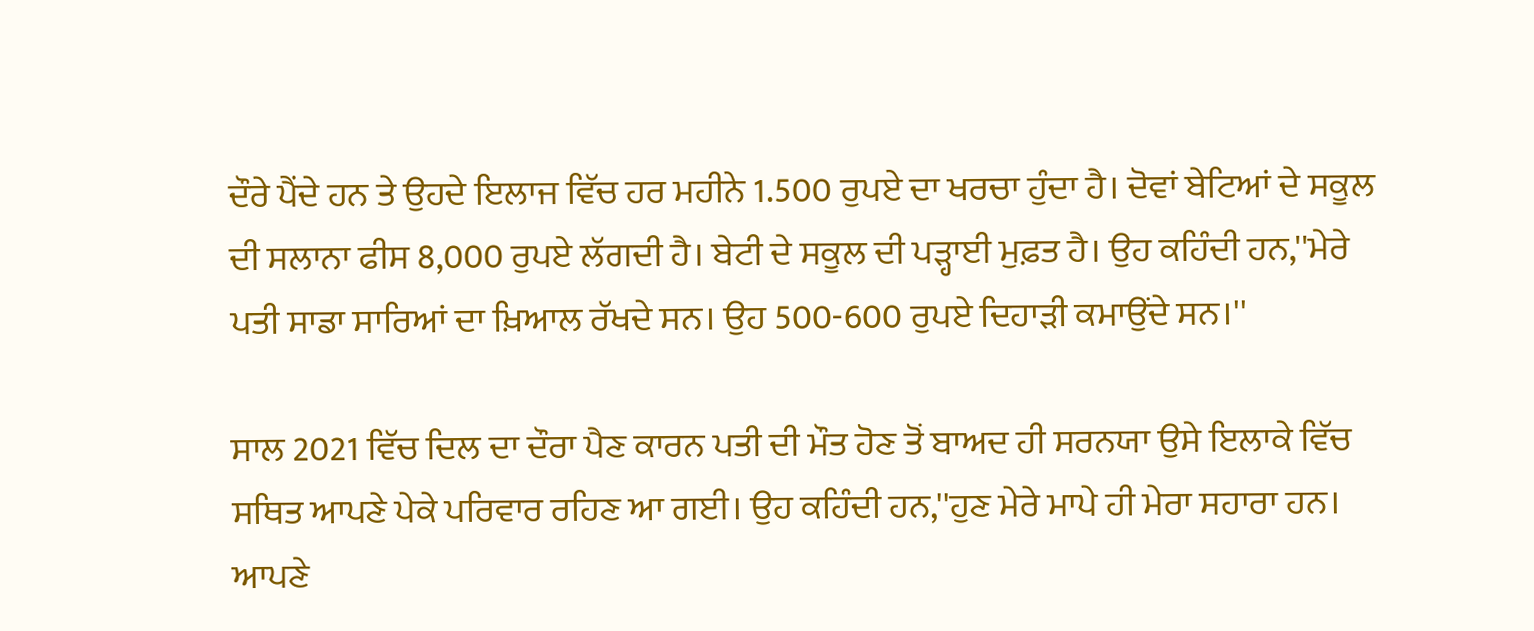ਦੌਰੇ ਪੈਂਦੇ ਹਨ ਤੇ ਉਹਦੇ ਇਲਾਜ ਵਿੱਚ ਹਰ ਮਹੀਨੇ 1.500 ਰੁਪਏ ਦਾ ਖਰਚਾ ਹੁੰਦਾ ਹੈ। ਦੋਵਾਂ ਬੇਟਿਆਂ ਦੇ ਸਕੂਲ ਦੀ ਸਲਾਨਾ ਫੀਸ 8,000 ਰੁਪਏ ਲੱਗਦੀ ਹੈ। ਬੇਟੀ ਦੇ ਸਕੂਲ ਦੀ ਪੜ੍ਹਾਈ ਮੁਫ਼ਤ ਹੈ। ਉਹ ਕਹਿੰਦੀ ਹਨ,''ਮੇਰੇ ਪਤੀ ਸਾਡਾ ਸਾਰਿਆਂ ਦਾ ਖ਼ਿਆਲ ਰੱਖਦੇ ਸਨ। ਉਹ 500-600 ਰੁਪਏ ਦਿਹਾੜੀ ਕਮਾਉਂਦੇ ਸਨ।''

ਸਾਲ 2021 ਵਿੱਚ ਦਿਲ ਦਾ ਦੌਰਾ ਪੈਣ ਕਾਰਨ ਪਤੀ ਦੀ ਮੌਤ ਹੋਣ ਤੋਂ ਬਾਅਦ ਹੀ ਸਰਨਯਾ ਉਸੇ ਇਲਾਕੇ ਵਿੱਚ ਸਥਿਤ ਆਪਣੇ ਪੇਕੇ ਪਰਿਵਾਰ ਰਹਿਣ ਆ ਗਈ। ਉਹ ਕਹਿੰਦੀ ਹਨ,''ਹੁਣ ਮੇਰੇ ਮਾਪੇ ਹੀ ਮੇਰਾ ਸਹਾਰਾ ਹਨ। ਆਪਣੇ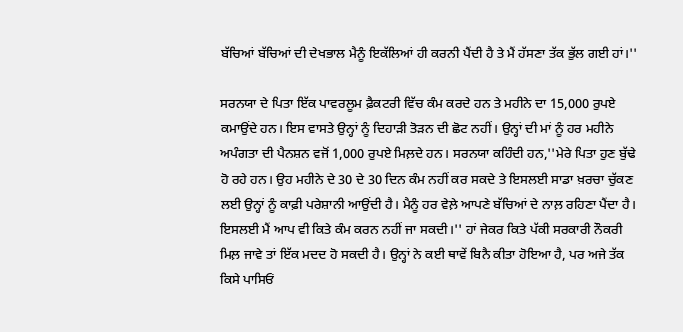ਬੱਚਿਆਂ ਬੱਚਿਆਂ ਦੀ ਦੇਖਭਾਲ ਮੈਨੂੰ ਇਕੱਲਿਆਂ ਹੀ ਕਰਨੀ ਪੈਂਦੀ ਹੈ ਤੇ ਮੈਂ ਹੱਸਣਾ ਤੱਕ ਭੁੱਲ ਗਈ ਹਾਂ।''

ਸਰਨਯਾ ਦੇ ਪਿਤਾ ਇੱਕ ਪਾਵਰਲੂਮ ਫ਼ੈਕਟਰੀ ਵਿੱਚ ਕੰਮ ਕਰਦੇ ਹਨ ਤੇ ਮਹੀਨੇ ਦਾ 15,000 ਰੁਪਏ ਕਮਾਉਂਦੇ ਹਨ। ਇਸ ਵਾਸਤੇ ਉਨ੍ਹਾਂ ਨੂੰ ਦਿਹਾੜੀ ਤੋੜਨ ਦੀ ਛੋਟ ਨਹੀਂ। ਉਨ੍ਹਾਂ ਦੀ ਮਾਂ ਨੂੰ ਹਰ ਮਹੀਨੇ ਅਪੰਗਤਾ ਦੀ ਪੈਨਸ਼ਨ ਵਜੋਂ 1,000 ਰੁਪਏ ਮਿਲ਼ਦੇ ਹਨ। ਸਰਨਯਾ ਕਹਿੰਦੀ ਹਨ,''ਮੇਰੇ ਪਿਤਾ ਹੁਣ ਬੁੱਢੇ ਹੋ ਰਹੇ ਹਨ। ਉਹ ਮਹੀਨੇ ਦੇ 30 ਦੇ 30 ਦਿਨ ਕੰਮ ਨਹੀਂ ਕਰ ਸਕਦੇ ਤੇ ਇਸਲਈ ਸਾਡਾ ਖ਼ਰਚਾ ਚੁੱਕਣ ਲਈ ਉਨ੍ਹਾਂ ਨੂੰ ਕਾਫ਼ੀ ਪਰੇਸ਼ਾਨੀ ਆਉਂਦੀ ਹੈ। ਮੈਨੂੰ ਹਰ ਵੇਲ਼ੇ ਆਪਣੇ ਬੱਚਿਆਂ ਦੇ ਨਾਲ਼ ਰਹਿਣਾ ਪੈਂਦਾ ਹੈ। ਇਸਲਈ ਮੈਂ ਆਪ ਵੀ ਕਿਤੇ ਕੰਮ ਕਰਨ ਨਹੀਂ ਜਾ ਸਕਦੀ।'' ਹਾਂ ਜੇਕਰ ਕਿਤੇ ਪੱਕੀ ਸਰਕਾਰੀ ਨੌਕਰੀ ਮਿਲ਼ ਜਾਵੇ ਤਾਂ ਇੱਕ ਮਦਦ ਹੋ ਸਕਦੀ ਹੈ। ਉਨ੍ਹਾਂ ਨੇ ਕਈ ਥਾਵੇਂ ਬਿਨੈ ਕੀਤਾ ਹੋਇਆ ਹੈ, ਪਰ ਅਜੇ ਤੱਕ ਕਿਸੇ ਪਾਸਿਓਂ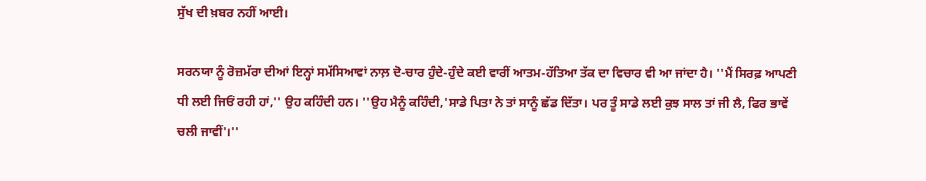ਸੁੱਖ ਦੀ ਖ਼ਬਰ ਨਹੀਂ ਆਈ।

ਸਰਨਯਾ ਨੂੰ ਰੋਜ਼ਮੱਰਾ ਦੀਆਂ ਇਨ੍ਹਾਂ ਸਮੱਸਿਆਵਾਂ ਨਾਲ਼ ਦੋ-ਚਾਰ ਹੁੰਦੇ-ਹੁੰਦੇ ਕਈ ਵਾਰੀਂ ਆਤਮ-ਹੱਤਿਆ ਤੱਕ ਦਾ ਵਿਚਾਰ ਵੀ ਆ ਜਾਂਦਾ ਹੈ। ''ਮੈਂ ਸਿਰਫ਼ ਆਪਣੀ ਧੀ ਲਈ ਜਿਓਂ ਰਹੀ ਹਾਂ,'' ਉਹ ਕਹਿੰਦੀ ਹਨ। ''ਉਹ ਮੈਨੂੰ ਕਹਿੰਦੀ,'ਸਾਡੇ ਪਿਤਾ ਨੇ ਤਾਂ ਸਾਨੂੰ ਛੱਡ ਦਿੱਤਾ। ਪਰ ਤੂੰ ਸਾਡੇ ਲਈ ਕੁਝ ਸਾਲ ਤਾਂ ਜੀ ਲੈ, ਫਿਰ ਭਾਵੇਂ ਚਲੀ ਜਾਵੀਂ'।''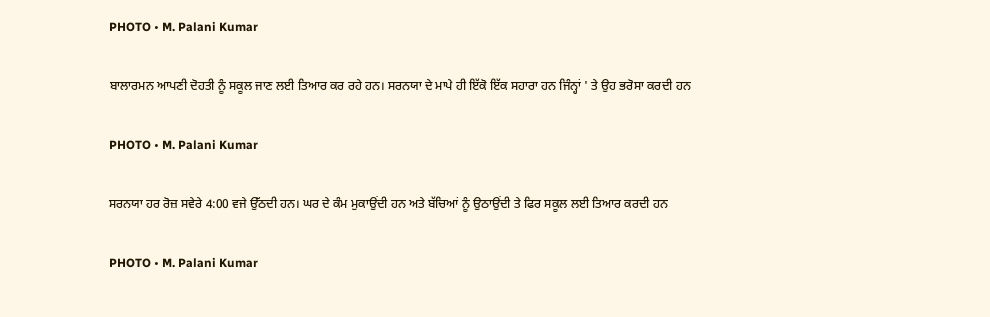PHOTO • M. Palani Kumar

ਬਾਲਾਰਮਨ ਆਪਣੀ ਦੋਹਤੀ ਨੂੰ ਸਕੂਲ ਜਾਣ ਲਈ ਤਿਆਰ ਕਰ ਰਹੇ ਹਨ। ਸਰਨਯਾ ਦੇ ਮਾਪੇ ਹੀ ਇੱਕੋ ਇੱਕ ਸਹਾਰਾ ਹਨ ਜਿੰਨ੍ਹਾਂ ' ਤੇ ਉਹ ਭਰੋਸਾ ਕਰਦੀ ਹਨ

PHOTO • M. Palani Kumar

ਸਰਨਯਾ ਹਰ ਰੋਜ਼ ਸਵੇਰੇ 4:00 ਵਜੇ ਉੱਠਦੀ ਹਨ। ਘਰ ਦੇ ਕੰਮ ਮੁਕਾਉਂਦੀ ਹਨ ਅਤੇ ਬੱਚਿਆਂ ਨੂੰ ਉਠਾਉਂਦੀ ਤੇ ਫਿਰ ਸਕੂਲ ਲਈ ਤਿਆਰ ਕਰਦੀ ਹਨ

PHOTO • M. Palani Kumar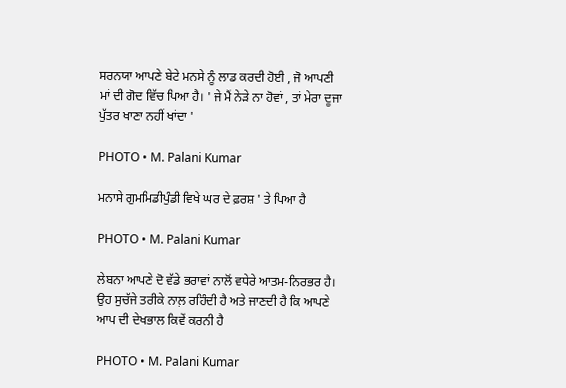ਸਰਨਯਾ ਆਪਣੇ ਬੇਟੇ ਮਨਸੇ ਨੂੰ ਲਾਡ ਕਰਦੀ ਹੋਈ , ਜੋ ਆਪਣੀ ਮਾਂ ਦੀ ਗੋਦ ਵਿੱਚ ਪਿਆ ਹੈ। ' ਜੇ ਮੈਂ ਨੇੜੇ ਨਾ ਹੋਵਾਂ , ਤਾਂ ਮੇਰਾ ਦੂਜਾ ਪੁੱਤਰ ਖਾਣਾ ਨਹੀਂ ਖਾਂਦਾ '

PHOTO • M. Palani Kumar

ਮਨਾਸੇ ਗੁਮਮਿਡੀਪੁੰਡੀ ਵਿਖੇ ਘਰ ਦੇ ਫ਼ਰਸ਼ ' ਤੇ ਪਿਆ ਹੈ

PHOTO • M. Palani Kumar

ਲੇਬਨਾ ਆਪਣੇ ਦੋ ਵੱਡੇ ਭਰਾਵਾਂ ਨਾਲੋਂ ਵਧੇਰੇ ਆਤਮ-ਨਿਰਭਰ ਹੈ। ਉਹ ਸੁਚੱਜੇ ਤਰੀਕੇ ਨਾਲ਼ ਰਹਿੰਦੀ ਹੈ ਅਤੇ ਜਾਣਦੀ ਹੈ ਕਿ ਆਪਣੇ ਆਪ ਦੀ ਦੇਖਭਾਲ ਕਿਵੇਂ ਕਰਨੀ ਹੈ

PHOTO • M. Palani Kumar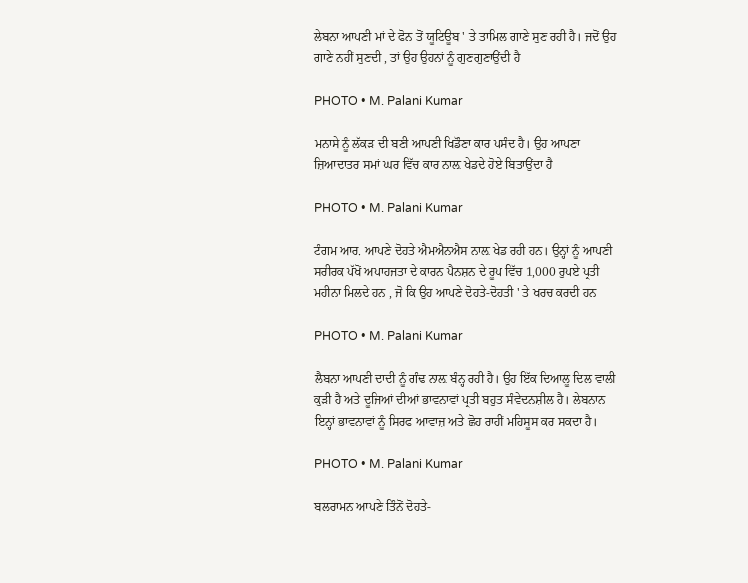ਲੇਬਨਾ ਆਪਣੀ ਮਾਂ ਦੇ ਫੋਨ ਤੋਂ ਯੂਟਿਊਬ ' ਤੇ ਤਾਮਿਲ ਗਾਣੇ ਸੁਣ ਰਹੀ ਹੈ। ਜਦੋਂ ਉਹ ਗਾਣੇ ਨਹੀਂ ਸੁਣਦੀ , ਤਾਂ ਉਹ ਉਹਨਾਂ ਨੂੰ ਗੁਣਗੁਣਾਉਂਦੀ ਹੈ

PHOTO • M. Palani Kumar

ਮਨਾਸੇ ਨੂੰ ਲੱਕੜ ਦੀ ਬਣੀ ਆਪਣੀ ਖਿਡੌਣਾ ਕਾਰ ਪਸੰਦ ਹੈ। ਉਹ ਆਪਣਾ ਜ਼ਿਆਦਾਤਰ ਸਮਾਂ ਘਰ ਵਿੱਚ ਕਾਰ ਨਾਲ਼ ਖੇਡਦੇ ਹੋਏ ਬਿਤਾਉਂਦਾ ਹੈ

PHOTO • M. Palani Kumar

ਟੰਗਮ ਆਰ. ਆਪਣੇ ਦੋਹਤੇ ਐਮਐਨਐਸ ਨਾਲ਼ ਖੇਡ ਰਹੀ ਹਨ। ਉਨ੍ਹਾਂ ਨੂੰ ਆਪਣੀ ਸਰੀਰਕ ਪੱਖੋਂ ਅਪਾਹਜਤਾ ਦੇ ਕਾਰਨ ਪੈਨਸ਼ਨ ਦੇ ਰੂਪ ਵਿੱਚ 1,000 ਰੁਪਏ ਪ੍ਰਤੀ ਮਹੀਨਾ ਮਿਲਦੇ ਹਨ , ਜੋ ਕਿ ਉਹ ਆਪਣੇ ਦੋਹਤੇ-ਦੋਹਤੀ ' ਤੇ ਖਰਚ ਕਰਦੀ ਹਨ

PHOTO • M. Palani Kumar

ਲੈਬਨਾ ਆਪਣੀ ਦਾਦੀ ਨੂੰ ਗੰਢ ਨਾਲ਼ ਬੰਨ੍ਹ ਰਹੀ ਹੈ। ਉਹ ਇੱਕ ਦਿਆਲੂ ਦਿਲ ਵਾਲੀ ਕੁੜੀ ਹੈ ਅਤੇ ਦੂਜਿਆਂ ਦੀਆਂ ਭਾਵਨਾਵਾਂ ਪ੍ਰਤੀ ਬਹੁਤ ਸੰਵੇਦਨਸ਼ੀਲ ਹੈ। ਲੇਬਨਾਨ ਇਨ੍ਹਾਂ ਭਾਵਨਾਵਾਂ ਨੂੰ ਸਿਰਫ ਆਵਾਜ਼ ਅਤੇ ਛੋਹ ਰਾਹੀਂ ਮਹਿਸੂਸ ਕਰ ਸਕਦਾ ਹੈ।

PHOTO • M. Palani Kumar

ਬਲਰਾਮਨ ਆਪਣੇ ਤਿੰਨੋਂ ਦੋਹਤੇ-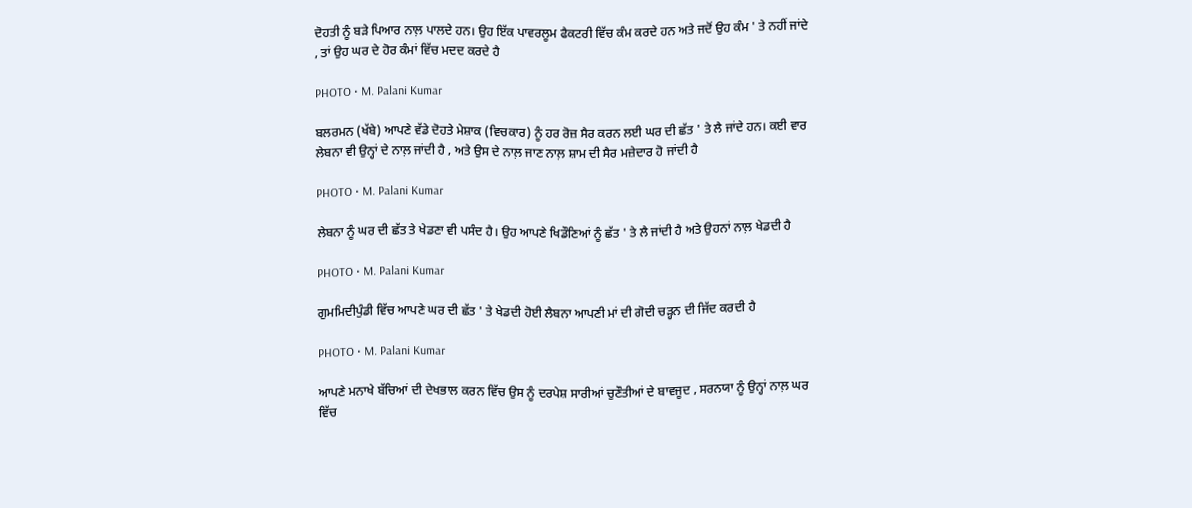ਦੋਹਤੀ ਨੂੰ ਬੜੇ ਪਿਆਰ ਨਾਲ਼ ਪਾਲਦੇ ਹਨ। ਉਹ ਇੱਕ ਪਾਵਰਲੂਮ ਫੈਕਟਰੀ ਵਿੱਚ ਕੰਮ ਕਰਦੇ ਹਨ ਅਤੇ ਜਦੋਂ ਉਹ ਕੰਮ ' ਤੇ ਨਹੀਂ ਜਾਂਦੇ , ਤਾਂ ਉਹ ਘਰ ਦੇ ਹੋਰ ਕੰਮਾਂ ਵਿੱਚ ਮਦਦ ਕਰਦੇ ਹੈ

PHOTO • M. Palani Kumar

ਬਲਰਮਨ (ਖੱਬੇ) ਆਪਣੇ ਵੱਡੇ ਦੋਹਤੇ ਮੇਸ਼ਾਕ (ਵਿਚਕਾਰ) ਨੂੰ ਹਰ ਰੋਜ਼ ਸੈਰ ਕਰਨ ਲਈ ਘਰ ਦੀ ਛੱਤ ' ਤੇ ਲੈ ਜਾਂਦੇ ਹਨ। ਕਈ ਵਾਰ ਲੇਬਨਾ ਵੀ ਉਨ੍ਹਾਂ ਦੇ ਨਾਲ਼ ਜਾਂਦੀ ਹੈ , ਅਤੇ ਉਸ ਦੇ ਨਾਲ਼ ਜਾਣ ਨਾਲ਼ ਸ਼ਾਮ ਦੀ ਸੈਰ ਮਜ਼ੇਦਾਰ ਹੋ ਜਾਂਦੀ ਹੈ

PHOTO • M. Palani Kumar

ਲੇਬਨਾ ਨੂੰ ਘਰ ਦੀ ਛੱਤ ਤੇ ਖੇਡਣਾ ਵੀ ਪਸੰਦ ਹੈ। ਉਹ ਆਪਣੇ ਖਿਡੌਣਿਆਂ ਨੂੰ ਛੱਤ ' ਤੇ ਲੈ ਜਾਂਦੀ ਹੈ ਅਤੇ ਉਹਨਾਂ ਨਾਲ਼ ਖੇਡਦੀ ਹੈ

PHOTO • M. Palani Kumar

ਗੁਮਮਿਦੀਪੁੰਡੀ ਵਿੱਚ ਆਪਣੇ ਘਰ ਦੀ ਛੱਤ ' ਤੇ ਖੇਡਦੀ ਹੋਈ ਲੈਬਨਾ ਆਪਣੀ ਮਾਂ ਦੀ ਗੋਦੀ ਚੜ੍ਹਨ ਦੀ ਜਿੱਦ ਕਰਦੀ ਹੈ

PHOTO • M. Palani Kumar

ਆਪਣੇ ਮਨਾਖੇ ਬੱਚਿਆਂ ਦੀ ਦੇਖਭਾਲ ਕਰਨ ਵਿੱਚ ਉਸ ਨੂੰ ਦਰਪੇਸ਼ ਸਾਰੀਆਂ ਚੁਣੌਤੀਆਂ ਦੇ ਬਾਵਜੂਦ , ਸਰਨਯਾ ਨੂੰ ਉਨ੍ਹਾਂ ਨਾਲ਼ ਘਰ ਵਿੱਚ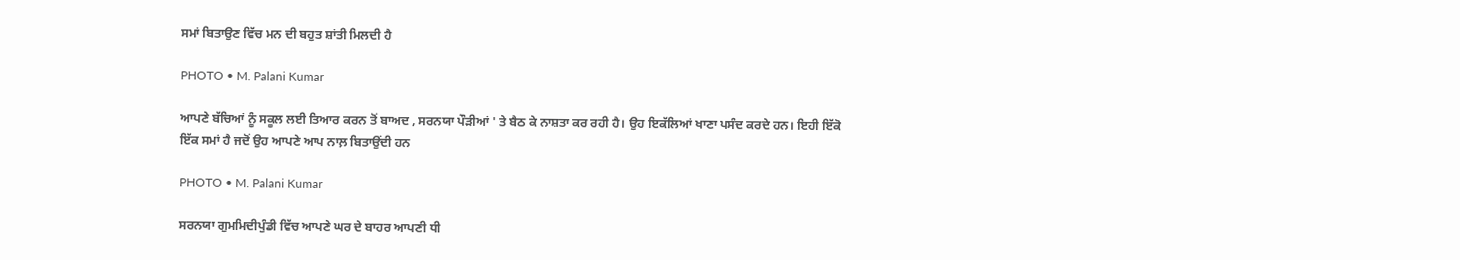ਸਮਾਂ ਬਿਤਾਉਣ ਵਿੱਚ ਮਨ ਦੀ ਬਹੁਤ ਸ਼ਾਂਤੀ ਮਿਲਦੀ ਹੈ

PHOTO • M. Palani Kumar

ਆਪਣੇ ਬੱਚਿਆਂ ਨੂੰ ਸਕੂਲ ਲਈ ਤਿਆਰ ਕਰਨ ਤੋਂ ਬਾਅਦ , ਸਰਨਯਾ ਪੌੜੀਆਂ ' ਤੇ ਬੈਠ ਕੇ ਨਾਸ਼ਤਾ ਕਰ ਰਹੀ ਹੈ। ਉਹ ਇਕੱਲਿਆਂ ਖਾਣਾ ਪਸੰਦ ਕਰਦੇ ਹਨ। ਇਹੀ ਇੱਕੋ ਇੱਕ ਸਮਾਂ ਹੈ ਜਦੋਂ ਉਹ ਆਪਣੇ ਆਪ ਨਾਲ਼ ਬਿਤਾਉਂਦੀ ਹਨ

PHOTO • M. Palani Kumar

ਸਰਨਯਾ ਗੁਮਮਿਦੀਪੁੰਡੀ ਵਿੱਚ ਆਪਣੇ ਘਰ ਦੇ ਬਾਹਰ ਆਪਣੀ ਧੀ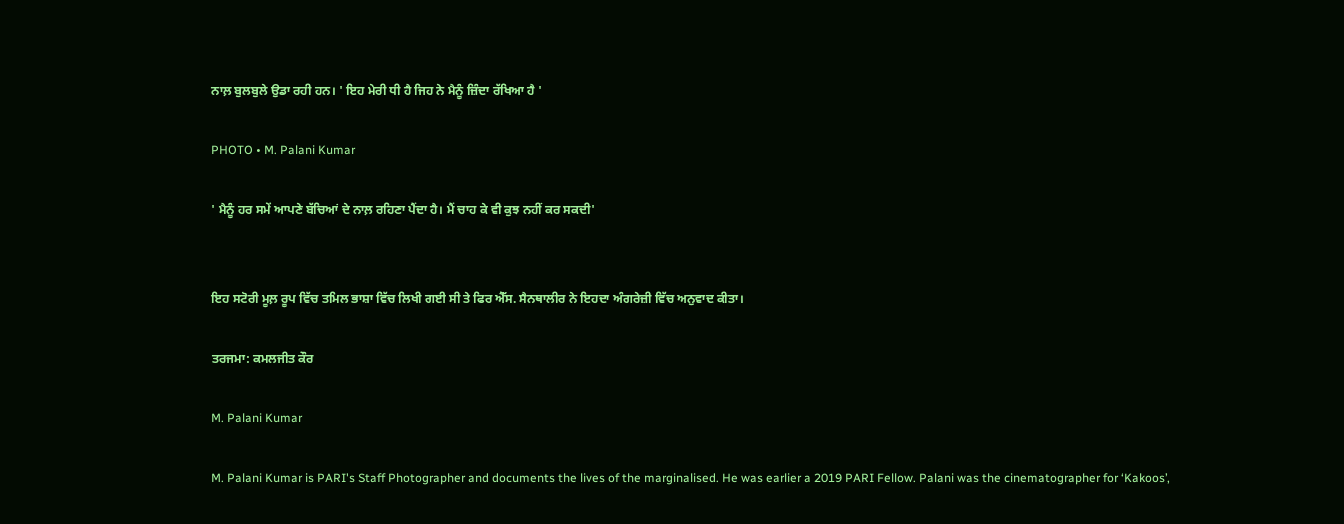ਨਾਲ਼ ਬੁਲਬੁਲੇ ਉਡਾ ਰਹੀ ਹਨ। ' ਇਹ ਮੇਰੀ ਧੀ ਹੈ ਜਿਹ ਨੇ ਮੈਨੂੰ ਜ਼ਿੰਦਾ ਰੱਖਿਆ ਹੈ '

PHOTO • M. Palani Kumar

' ਮੈਨੂੰ ਹਰ ਸਮੇਂ ਆਪਣੇ ਬੱਚਿਆਂ ਦੇ ਨਾਲ਼ ਰਹਿਣਾ ਪੈਂਦਾ ਹੈ। ਮੈਂ ਚਾਹ ਕੇ ਵੀ ਕੁਝ ਨਹੀਂ ਕਰ ਸਕਦੀ'


ਇਹ ਸਟੋਰੀ ਮੂਲ਼ ਰੂਪ ਵਿੱਚ ਤਮਿਲ ਭਾਸ਼ਾ ਵਿੱਚ ਲਿਖੀ ਗਈ ਸੀ ਤੇ ਫਿਰ ਐੱਸ. ਸੈਨਥਾਲੀਰ ਨੇ ਇਹਦਾ ਅੰਗਰੇਜ਼ੀ ਵਿੱਚ ਅਨੁਵਾਦ ਕੀਤਾ।

ਤਰਜਮਾ: ਕਮਲਜੀਤ ਕੌਰ

M. Palani Kumar

M. Palani Kumar is PARI's Staff Photographer and documents the lives of the marginalised. He was earlier a 2019 PARI Fellow. Palani was the cinematographer for ‘Kakoos’,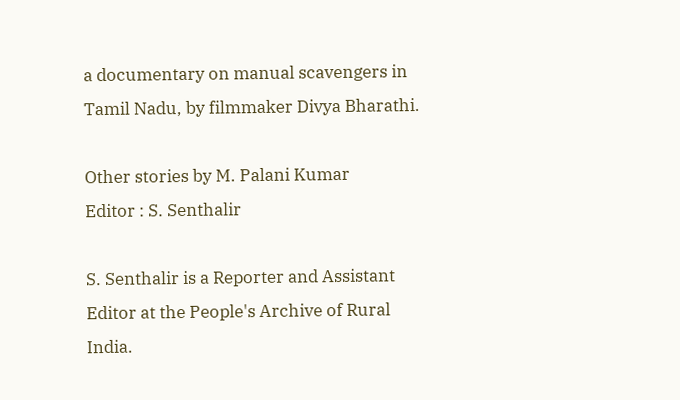a documentary on manual scavengers in Tamil Nadu, by filmmaker Divya Bharathi.

Other stories by M. Palani Kumar
Editor : S. Senthalir

S. Senthalir is a Reporter and Assistant Editor at the People's Archive of Rural India.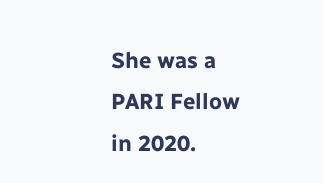She was a PARI Fellow in 2020.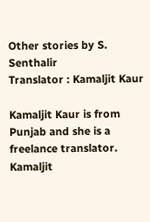Other stories by S. Senthalir
Translator : Kamaljit Kaur

Kamaljit Kaur is from Punjab and she is a freelance translator. Kamaljit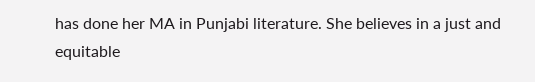has done her MA in Punjabi literature. She believes in a just and equitable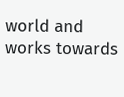world and works towards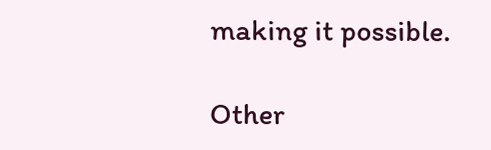making it possible.

Other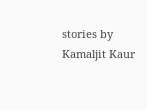stories by Kamaljit Kaur